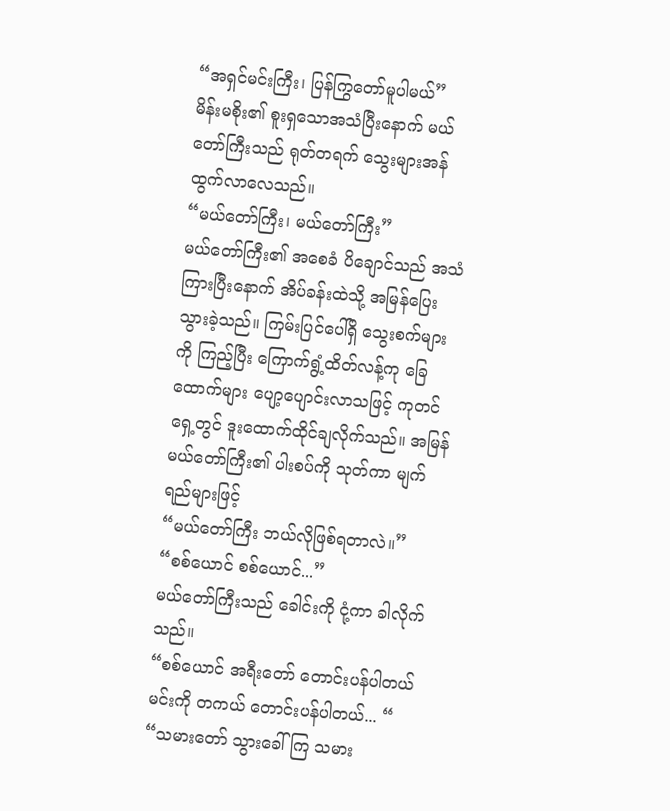“အရှင်မင်းကြီး၊ ပြန်ကြွတော်မူပါမယ်”
မိန်းမစိုး၏ စူးရှသောအသံပြီးနောက် မယ်တော်ကြီးသည် ရုတ်တရက် သွေးများအန်ထွက်လာလေသည်။
“မယ်တော်ကြီး၊ မယ်တော်ကြီး”
မယ်တော်ကြီး၏ အစေခံ ပိချောင်သည် အသံကြားပြီးနောက် အိပ်ခန်းထဲသို့ အမြန်ပြေးသွားခဲ့သည်။ ကြမ်းပြင်ပေါ်ရှိ သွေးစက်များကို ကြည့်ပြီး ကြောက်ရွံ့ထိတ်လန့်ကု ခြေထောက်များ ပျော့ပျောင်းလာသဖြင့် ကုတင်ရှေ့တွင် ဒူးထောက်ထိုင်ချလိုက်သည်။ အမြန် မယ်တော်ကြီး၏ ပါးစပ်ကို သုတ်ကာ မျက်ရည်များဖြင့်
“မယ်တော်ကြီး ဘယ်လိုဖြစ်ရတာလဲ။”
“စစ်ယောင် စစ်ယောင်...”
မယ်တော်ကြီးသည် ခေါင်းကို ငုံ့ကာ ခါလိုက်သည်။
“စစ်ယောင် အရီးတော် တောင်းပန်ပါတယ် မင်းကို တကယ် တောင်းပန်ပါတယ်... “
“သမားတော် သွားခေါ်ကြ သမား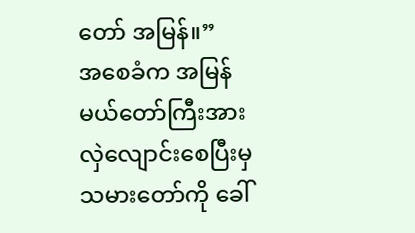တော် အမြန်။”
အစေခံက အမြန် မယ်တော်ကြီးအား လှဲလျောင်းစေပြီးမှ သမားတော်ကို ခေါ်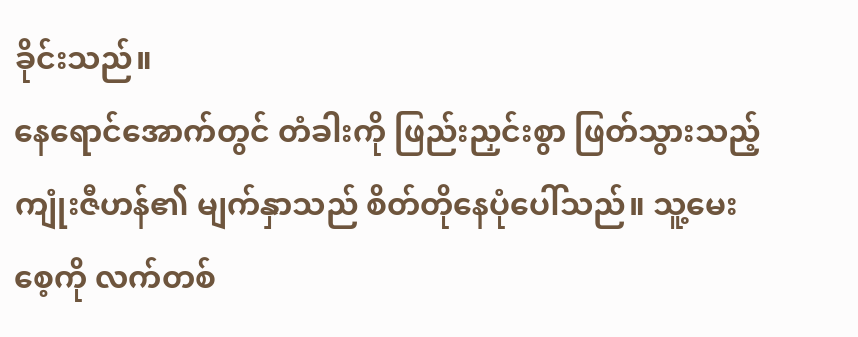ခိုင်းသည်။
နေရောင်အောက်တွင် တံခါးကို ဖြည်းညှင်းစွာ ဖြတ်သွားသည့် ကျုံးဇီဟန်၏ မျက်နှာသည် စိတ်တိုနေပုံပေါ်သည်။ သူ့မေးစေ့ကို လက်တစ်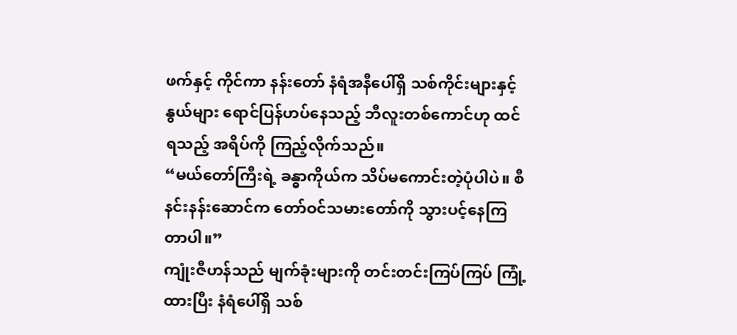ဖက်နှင့် ကိုင်ကာ နန်းတော် နံရံအနီပေါ်ရှိ သစ်ကိုင်းများနှင့် နွယ်များ ရောင်ပြန်ဟပ်နေသည့် ဘီလူးတစ်ကောင်ဟု ထင်ရသည့် အရိပ်ကို ကြည့်လိုက်သည်။
“မယ်တော်ကြီးရဲ့ ခန္ဓာကိုယ်က သိပ်မကောင်းတဲ့ပုံပါပဲ။ စီနင်းနန်းဆောင်က တော်ဝင်သမားတော်ကို သွားပင့်နေကြတာပါ။”
ကျုံးဇီဟန်သည် မျက်ခုံးများကို တင်းတင်းကြပ်ကြပ် ကြုံ့ထားပြီး နံရံပေါ်ရှိ သစ်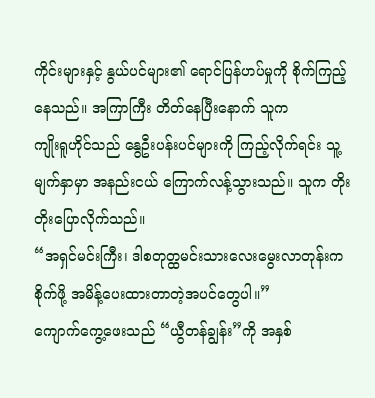ကိုင်းများနှင့် နွယ်ပင်များ၏ ရောင်ပြန်ဟပ်မှုကို စိုက်ကြည့်နေသည်။ အကြာကြီး တိတ်နေပြီးနောက် သူက
ကျိုးရူဟိုင်သည် နွေဦးပန်းပင်များကို ကြည့်လိုက်ရင်း သူ့မျက်နှာမှာ အနည်းငယ် ကြောက်လန့်သွားသည်။ သူက တိုးတိုးပြောလိုက်သည်။
“အရှင်မင်းကြီး၊ ဒါစတုတ္ထမင်းသားလေးမွေးလာတုန်းက စိုက်ဖို့ အမိန့်ပေးထားတာတဲ့အပင်တွေပါ။”
ကျောက်ကွေ့ဖေးသည် “ယွီတန်ချွန်း”ကို အနှစ်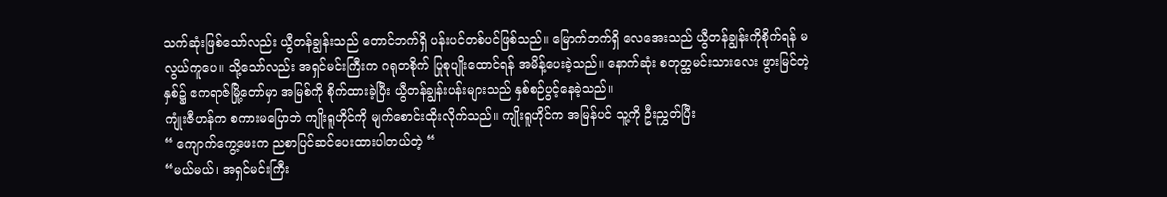သက်ဆုံးဖြစ်သော်လည်း ယွီတန်ချွန်းသည် တောင်ဘက်ရှိ ပန်းပင်တစ်ပင်ဖြစ်သည်။ မြောက်ဘက်ရှိ လေအေးသည် ယွီတန်ချွန်းကိုစိုက်ရန် မလွယ်ကူပေ။ သို့သော်လည်း အရှင်မင်းကြီးက ဂရုတစိုက် ပြုစုပျိုးထောင်ရန် အမိန့်ပေးခဲ့သည်။ နောက်ဆုံး စတုတ္ထမင်းသားလေး ဖွားမြင်တဲ့နှစ်၌ ဧကရာဇ်မြို့တော်မှာ အမြစ်ကို စိုက်ထားခဲ့ပြီး ယွီတန်ချွန်းပန်းများသည် နှစ်စဉ်ပွင့်နေခဲ့သည်။
ကျုံးဇီဟန်က စကားမပြောဘဲ ကျိုးရူဟိုင်ကို မျက်စောင်းထိုးလိုက်သည်။ ကျိုးရူဟိုင်က အမြန်ပင် သူ့ကို ဦးညွှတ်ပြီး
“ ကျောက်ကွေ့ဖေးက ညစာပြင်ဆင်ပေးထားပါတယ်တဲ့ “
“မယ်မယ်၊ အရှင်မင်းကြီး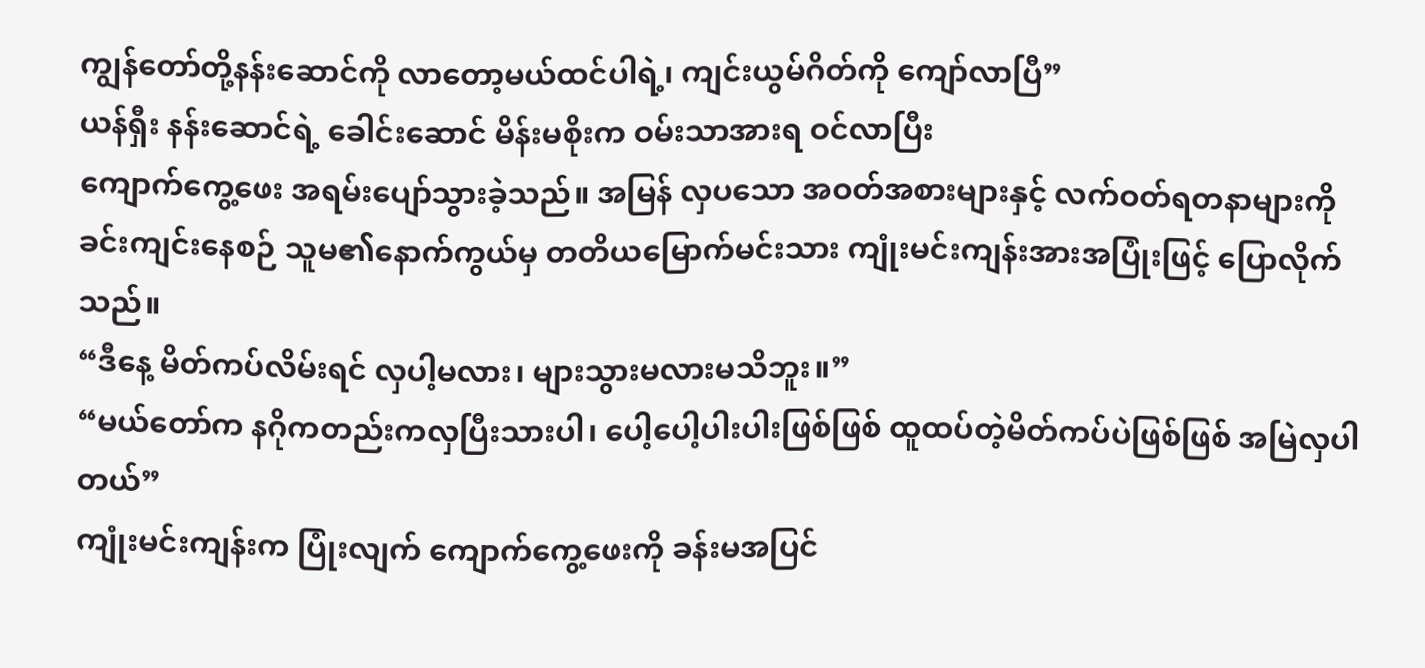ကျွန်တော်တို့နန်းဆောင်ကို လာတော့မယ်ထင်ပါရဲ့၊ ကျင်းယွမ်ဂိတ်ကို ကျော်လာပြီ”
ယန်ရှီး နန်းဆောင်ရဲ့ ခေါင်းဆောင် မိန်းမစိုးက ဝမ်းသာအားရ ဝင်လာပြီး
ကျောက်ကွေ့ဖေး အရမ်းပျော်သွားခဲ့သည်။ အမြန် လှပသော အဝတ်အစားများနှင့် လက်ဝတ်ရတနာများကို ခင်းကျင်းနေစဉ် သူမ၏နောက်ကွယ်မှ တတိယမြောက်မင်းသား ကျုံးမင်းကျန်းအားအပြုံးဖြင့် ပြောလိုက်သည်။
“ဒီနေ့ မိတ်ကပ်လိမ်းရင် လှပါ့မလား၊ များသွားမလားမသိဘူး။”
“မယ်တော်က နဂိုကတည်းကလှပြီးသားပါ၊ ပေါ့ပေါ့ပါးပါးဖြစ်ဖြစ် ထူထပ်တဲ့မိတ်ကပ်ပဲဖြစ်ဖြစ် အမြဲလှပါတယ်”
ကျုံးမင်းကျန်းက ပြုံးလျက် ကျောက်ကွေ့ဖေးကို ခန်းမအပြင်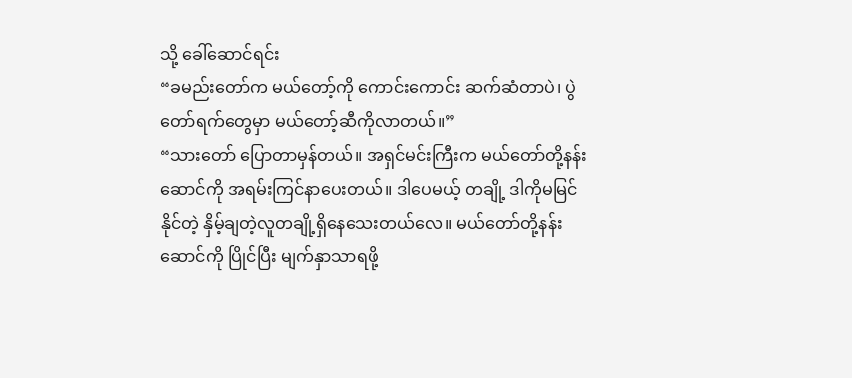သို့ ခေါ်ဆောင်ရင်း
“ခမည်းတော်က မယ်တော့်ကို ကောင်းကောင်း ဆက်ဆံတာပဲ၊ ပွဲတော်ရက်တွေမှာ မယ်တော့်ဆီကိုလာတယ်။”
“သားတော် ပြောတာမှန်တယ်။ အရှင်မင်းကြီးက မယ်တော်တို့နန်းဆောင်ကို အရမ်းကြင်နာပေးတယ်။ ဒါပေမယ့် တချို့ ဒါကိုမမြင်နိုင်တဲ့ နှိမ့်ချတဲ့လူတချို့ရှိနေသေးတယ်လေ။ မယ်တော်တို့နန်းဆောင်ကို ပြိုင်ပြီး မျက်နှာသာရဖို့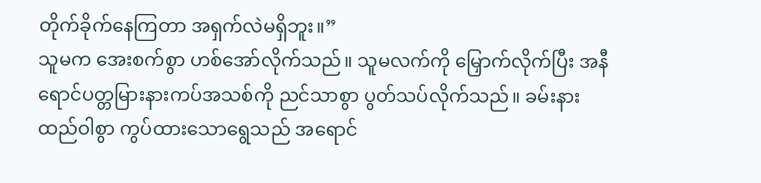တိုက်ခိုက်နေကြတာ အရှက်လဲမရှိဘူး။”
သူမက အေးစက်စွာ ဟစ်အော်လိုက်သည်။ သူမလက်ကို မြှောက်လိုက်ပြီး အနီရောင်ပတ္တမြားနားကပ်အသစ်ကို ညင်သာစွာ ပွတ်သပ်လိုက်သည်။ ခမ်းနားထည်ဝါစွာ ကွပ်ထားသောရွေသည် အရောင်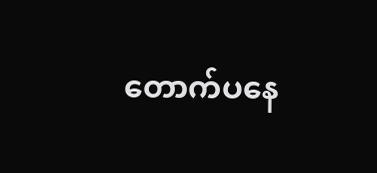တောက်ပနေ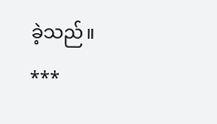ခဲ့သည်။
***